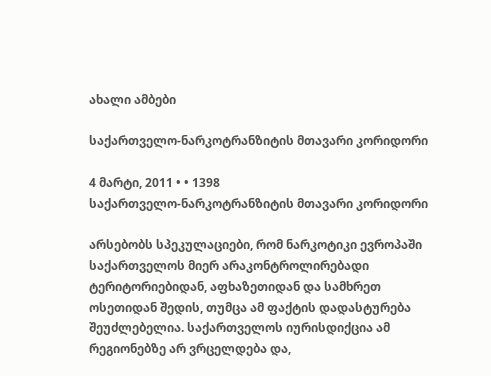ახალი ამბები

საქართველო-ნარკოტრანზიტის მთავარი კორიდორი

4 მარტი, 2011 • • 1398
საქართველო-ნარკოტრანზიტის მთავარი კორიდორი

არსებობს სპეკულაციები, რომ ნარკოტიკი ევროპაში საქართველოს მიერ არაკონტროლირებადი ტერიტორიებიდან, აფხაზეთიდან და სამხრეთ ოსეთიდან შედის, თუმცა ამ ფაქტის დადასტურება შეუძლებელია. საქართველოს იურისდიქცია ამ რეგიონებზე არ ვრცელდება და,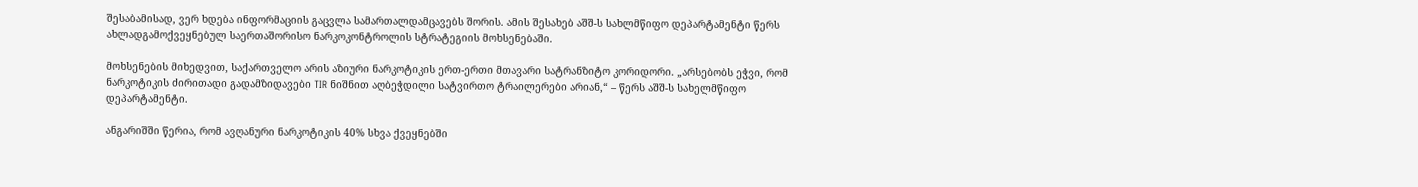შესაბამისად, ვერ ხდება ინფორმაციის გაცვლა სამართალდამცავებს შორის. ამის შესახებ აშშ-ს სახლმწიფო დეპარტამენტი წერს ახლადგამოქვეყნებულ საერთაშორისო ნარკოკონტროლის სტრატეგიის მოხსენებაში.

მოხსენების მიხედვით, საქართველო არის აზიური ნარკოტიკის ერთ-ერთი მთავარი სატრანზიტო კორიდორი. „არსებობს ეჭვი, რომ ნარკოტიკის ძირითადი გადამზიდავები TIR ნიშნით აღბეჭდილი სატვირთო ტრაილერები არიან,“ – წერს აშშ-ს სახელმწიფო დეპარტამენტი.

ანგარიშში წერია, რომ ავღანური ნარკოტიკის 40% სხვა ქვეყნებში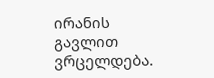ირანის გავლით ვრცელდება.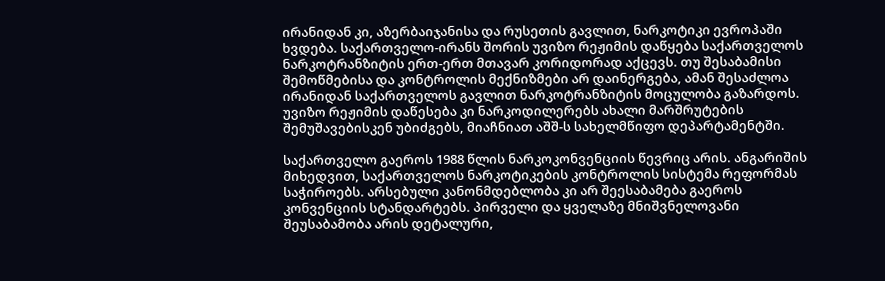ირანიდან კი, აზერბაიჯანისა და რუსეთის გავლით, ნარკოტიკი ევროპაში ხვდება. საქართველო-ირანს შორის უვიზო რეჟიმის დაწყება საქართველოს ნარკოტრანზიტის ერთ-ერთ მთავარ კორიდორად აქცევს. თუ შესაბამისი შემოწმებისა და კონტროლის მექნიზმები არ დაინერგება, ამან შესაძლოა ირანიდან საქართველოს გავლით ნარკოტრანზიტის მოცულობა გაზარდოს. უვიზო რეჟიმის დაწესება კი ნარკოდილერებს ახალი მარშრუტების შემუშავებისკენ უბიძგებს, მიაჩნიათ აშშ-ს სახელმწიფო დეპარტამენტში.

საქართველო გაეროს 1988 წლის ნარკოკონვენციის წევრიც არის. ანგარიშის მიხედვით, საქართველოს ნარკოტიკების კონტროლის სისტემა რეფორმას საჭიროებს. არსებული კანონმდებლობა კი არ შეესაბამება გაეროს კონვენციის სტანდარტებს. პირველი და ყველაზე მნიშვნელოვანი შეუსაბამობა არის დეტალური,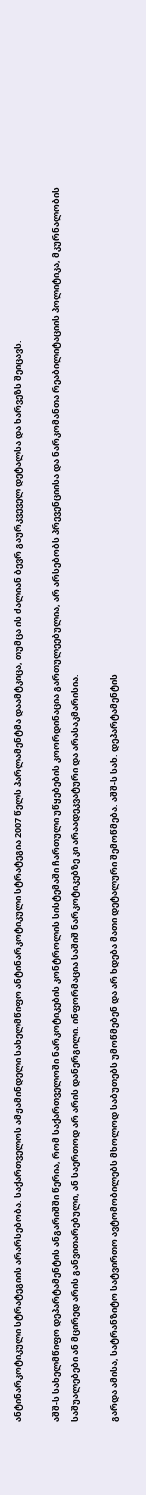ანტინარკოტიკული სტრატეგიის არარსებობა. საქართველოს ამჟამინდელი სახელმწიფო ანტინარკოტიკული სტრატეგია 2007 წელს პარლამენტმა დაამტკიცა, თუმცა ის ძალიან ბევრ გაურკვეველ დეტალსა და ხარვეზს შეიცავს.

აშშ-ს სახელმწიფო დეპარტამენტის ანგარიშში წერია, რომ საქართველოში ნარკოტიკების კონტროლის სისტემაში ჩართული უწყებების კოორდინაცია გართულეებულია, არ არსებობს პრევენციისა და ნარკომანთა რეაბილიტაციის პოლიტიკა, მკურნალობის საშუალებები ან მცირედ არის განვითარებული, ან საერთოდ არ არის დანერგილი. ინფორმაცია საშიშ ნარკოტიკებზე კი არაადეკვატური და არასაკმარისია.

გარდა ამისა, სატრანზიტო სატვირთო ავტომობილებს მხოლოდ საბუთებს უმოწმებენ და არ ხდება მათი დეტალური შემოწმება. აშშ-ს სახ. დეპარტამენტის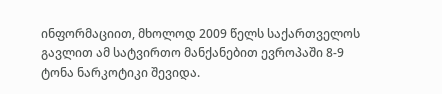ინფორმაციით, მხოლოდ 2009 წელს საქართველოს გავლით ამ სატვირთო მანქანებით ევროპაში 8-9 ტონა ნარკოტიკი შევიდა.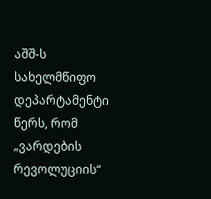აშშ-ს სახელმწიფო დეპარტამენტი წერს, რომ „ვარდების რევოლუციის“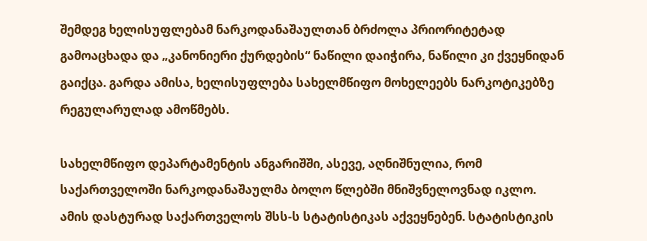შემდეგ ხელისუფლებამ ნარკოდანაშაულთან ბრძოლა პრიორიტეტად გამოაცხადა და „კანონიერი ქურდების“ ნაწილი დაიჭირა, ნაწილი კი ქვეყნიდან გაიქცა. გარდა ამისა, ხელისუფლება სახელმწიფო მოხელეებს ნარკოტიკებზე რეგულარულად ამოწმებს.

სახელმწიფო დეპარტამენტის ანგარიშში, ასევე, აღნიშნულია, რომ საქართველოში ნარკოდანაშაულმა ბოლო წლებში მნიშვნელოვნად იკლო. ამის დასტურად საქართველოს შსს-ს სტატისტიკას აქვეყნებენ. სტატისტიკის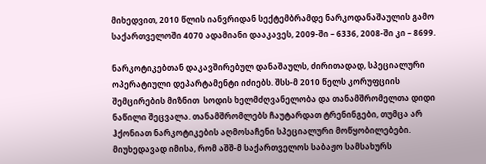მიხედვით, 2010 წლის იანვრიდან სექტემბრამდე ნარკოდანაშაულის გამო საქართველოში 4070 ადამიანი დააკავეს, 2009-ში – 6336, 2008-ში კი – 8699.

ნარკოტიკებთან დაკავშირებულ დანაშაულს, ძირითადად, სპეციალური ოპერატიული დეპარტამენტი იძიებს. შსს-მ 2010 წელს კორუფციის შემცირების მიზნით  სოდის ხელმძღვანელობა და თანამშრომელთა დიდი ნაწილი შეცვალა. თანამშრომლებს ჩაუტარდათ ტრენინგები, თუმცა არ ჰქონიათ ნარკოტიკების აღმოსაჩენი სპეციალური მოწყობილებები. მიუხედავად იმისა, რომ აშშ-მ საქართველოს საბაჟო სამსახურს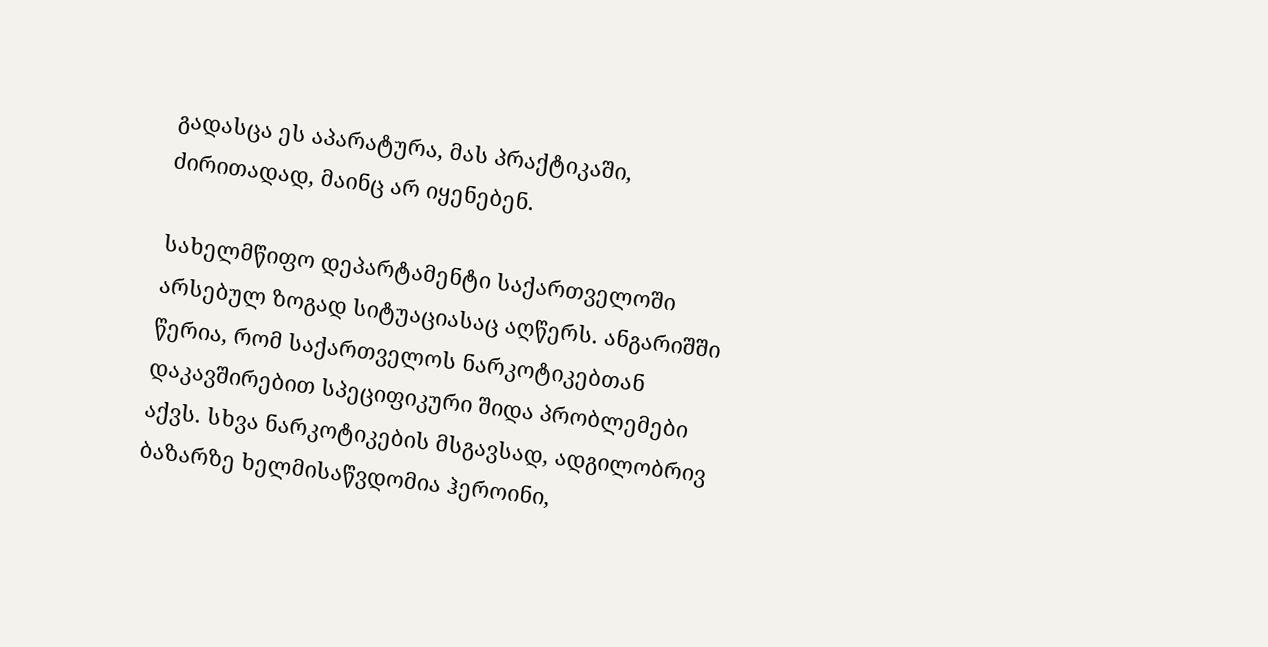გადასცა ეს აპარატურა, მას პრაქტიკაში, ძირითადად, მაინც არ იყენებენ.

სახელმწიფო დეპარტამენტი საქართველოში არსებულ ზოგად სიტუაციასაც აღწერს. ანგარიშში წერია, რომ საქართველოს ნარკოტიკებთან დაკავშირებით სპეციფიკური შიდა პრობლემები აქვს. სხვა ნარკოტიკების მსგავსად, ადგილობრივ ბაზარზე ხელმისაწვდომია ჰეროინი,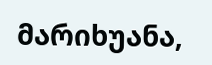მარიხუანა,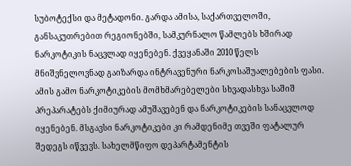სუბოტექსი და მეტადონი. გარდა ამისა, საქართველოში, განსაკუთრებით რეგიონებში, სამკურნალო წამლებს ხშირად ნარკოტიკის ნაცვლად იყენებენ. ქვეყანაში 2010 წელს მნიშვნელოვნად გაიზარდა ინტრავენური ნარკოსაშუალებების ფასი. ამის გამო ნარკოტიკების მომხმარებელები სხვადასხვა საშიშ პრეპარატებს ქიმიურად ამუშავებენ და ნარკოტიკების სანაცვლოდ იყენებენ. მსგავსი ნარკოტიკები კი რამდენიმე თვეში ფატალურ შედეგს იწვევს. სახელმწიფო დეპარტამენტის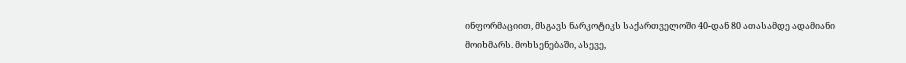ინფორმაციით, მსგავს ნარკოტიკს საქართველოში 40-დან 80 ათასამდე ადამიანი მოიხმარს. მოხსენებაში, ასევე,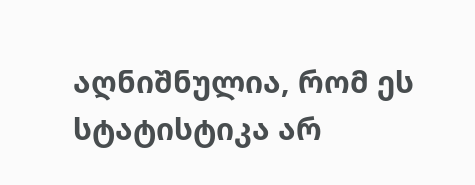აღნიშნულია, რომ ეს სტატისტიკა არ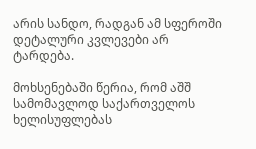არის სანდო, რადგან ამ სფეროში დეტალური კვლევები არ ტარდება.

მოხსენებაში წერია, რომ აშშ სამომავლოდ საქართველოს ხელისუფლებას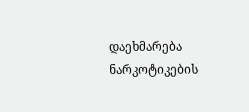დაეხმარება ნარკოტიკების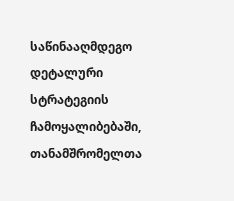საწინააღმდეგო დეტალური სტრატეგიის ჩამოყალიბებაში, თანამშრომელთა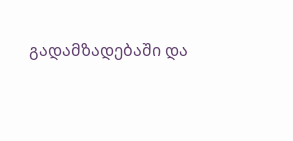გადამზადებაში და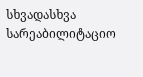სხვადასხვა სარეაბილიტაციო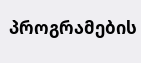პროგრამების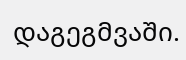დაგეგმვაში.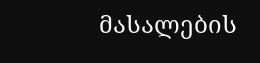მასალების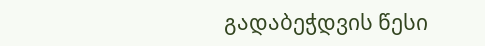გადაბეჭდვის წესი